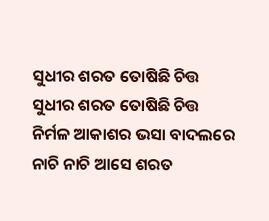ସୁଧୀର ଶରତ ତୋଷିଛି ଚିତ୍ତ
ସୁଧୀର ଶରତ ତୋଷିଛି ଚିତ୍ତ
ନିର୍ମଳ ଆକାଶର ଭସା ବାଦଲରେ
ନାଚି ନାଚି ଆସେ ଶରତ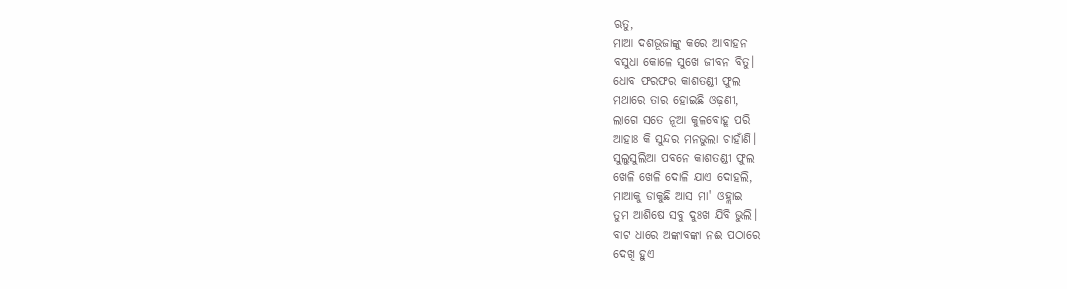ଋତୁ,
ମାଆ ଦଶଭୂଜାଙ୍କୁ କରେ ଆବାହନ
ବସୁଧା କୋଳେ ସୁଖେ ଜୀବନ ବିତୁ।
ଧୋବ ଫରଫର କାଶତଣ୍ଡୀ ଫୁଲ
ମଥାରେ ତାର ହୋଇଛି ଓଢ଼ଣୀ,
ଲାଗେ ସତେ ନୂଆ କୁଳବୋହୂ ପରି
ଆହାଃ କି ସୁନ୍ଦର ମନଭୁଲା ଚାହାଁଣି।
ସୁଲୁସୁଲିଆ ପବନେ କାଶତଣ୍ଡୀ ଫୁଲ
ଖେଳି ଖେଳି ଦୋଳି ଯାଏ ଦୋହଲି,
ମାଆକୁ ଡାକୁଛି ଆସ ମା' ଓହ୍ଲାଇ
ତୁମ ଆଶିଷେ ସବୁ ଦୁଃଖ ଯିବି ଭୁଲି।
ବାଟ ଧାରେ ଅଙ୍କାବଙ୍କା ନଈ ପଠାରେ
ଦେଖି ହୁଏ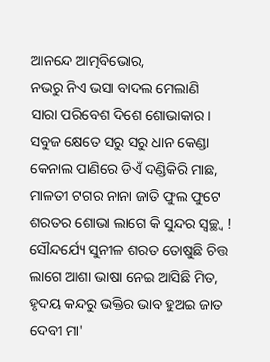ଆନନ୍ଦେ ଆତ୍ମବିଭୋର,
ନଭରୁ ନିଏ ଭସା ବାଦଲ ମେଲାଣି
ସାରା ପରିବେଶ ଦିଶେ ଶୋଭାକାର।
ସବୁଜ କ୍ଷେତେ ସରୁ ସରୁ ଧାନ କେଣ୍ଡା
କେନାଲ ପାଣିରେ ଡିଏଁ ଦଣ୍ଡିକିରି ମାଛ,
ମାଳତୀ ଟଗର ନାନା ଜାତି ଫୁଲ ଫୁଟେ
ଶରତର ଶୋଭା ଲାଗେ କି ସୁନ୍ଦର ସ୍ବଚ୍ଛ୍ଵ !
ସୌନ୍ଦର୍ଯ୍ୟେ ସୁନୀଳ ଶରତ ତୋଷୁଛି ଚିତ୍ତ
ଲାଗେ ଆଶା ଭାଷା ନେଇ ଆସିଛି ମିତ,
ହୃଦୟ କନ୍ଦରୁ ଭକ୍ତିର ଭାବ ହୁଅଇ ଜାତ
ଦେବୀ ମା'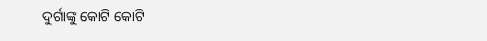ଦୁର୍ଗାଙ୍କୁ କୋଟି କୋଟି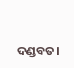ଦଣ୍ଡବତ।